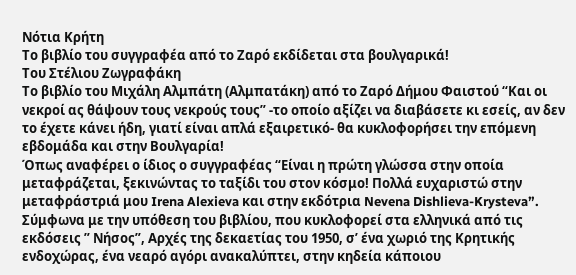Νότια Κρήτη
Το βιβλίο του συγγραφέα από το Ζαρό εκδίδεται στα βουλγαρικά!
Του Στέλιου Ζωγραφάκη
Το βιβλίο του Μιχάλη Αλμπάτη (Αλμπατάκη) από το Ζαρό Δήμου Φαιστού “Και οι νεκροί ας θάψουν τους νεκρούς τους” -το οποίο αξίζει να διαβάσετε κι εσείς, αν δεν το έχετε κάνει ήδη, γιατί είναι απλά εξαιρετικό- θα κυκλοφορήσει την επόμενη εβδομάδα και στην Βουλγαρία!
Όπως αναφέρει ο ίδιος ο συγγραφέας “Είναι η πρώτη γλώσσα στην οποία μεταφράζεται, ξεκινώντας το ταξίδι του στον κόσμο! Πολλά ευχαριστώ στην μεταφράστριά μου Irena Alexieva και στην εκδότρια Nevena Dishlieva-Krysteva”.
Σύμφωνα με την υπόθεση του βιβλίου, που κυκλοφορεί στα ελληνικά από τις εκδόσεις ” Νήσος”, Αρχές της δεκαετίας του 1950, σ’ ένα χωριό της Κρητικής ενδοχώρας, ένα νεαρό αγόρι ανακαλύπτει, στην κηδεία κάποιου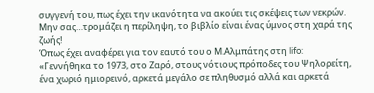συγγενή του, πως έχει την ικανότητα να ακούει τις σκέψεις των νεκρών. Μην σας…τρομάζει η περίληψη, το βιβλίο είναι ένας ύμνος στη χαρά της ζωής!
Όπως έχει αναφέρει για τον εαυτό του ο Μ.Αλμπάτης στη lifo:
«Γεννήθηκα το 1973, στο Ζαρό, στους νότιους πρόποδες του Ψηλορείτη, ένα χωριό ημιορεινό, αρκετά μεγάλο σε πληθυσμό αλλά και αρκετά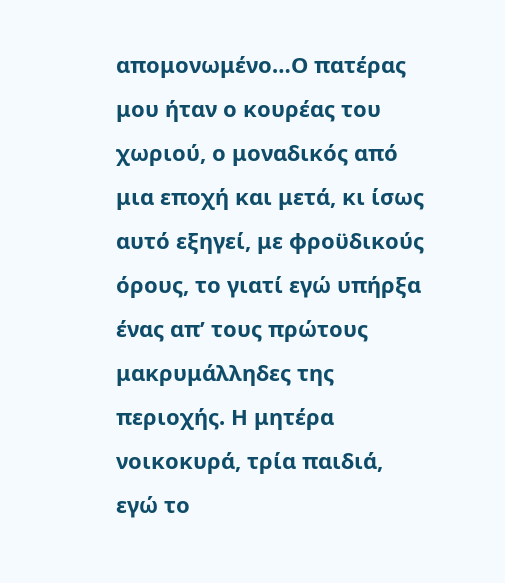απομονωμένο…Ο πατέρας μου ήταν ο κουρέας του χωριού, ο μοναδικός από μια εποχή και μετά, κι ίσως αυτό εξηγεί, με φροϋδικούς όρους, το γιατί εγώ υπήρξα ένας απ’ τους πρώτους μακρυμάλληδες της περιοχής. Η μητέρα νοικοκυρά, τρία παιδιά, εγώ το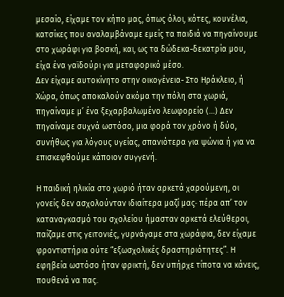μεσαίο, είχαμε τον κήπο μας, όπως όλοι, κότες, κουνέλια, κατσίκες που αναλαμβάναμε εμείς τα παιδιά να πηγαίνουμε στο χωράφι για βοσκή, και, ως τα δώδεκα-δεκατρία μου, είχα ένα γαϊδούρι για μεταφορικό μέσο.
Δεν είχαμε αυτοκίνητο στην οικογένεια- Στο Ηράκλειο, ή Χώρα, όπως αποκαλούν ακόμα την πόλη στα χωριά, πηγαίναμε μ’ ένα ξεχαρβαλωμένο λεωφορείο (…) Δεν πηγαίναμε συχνά ωστόσο, μια φορά τον χρόνο ή δύο, συνήθως για λόγους υγείας, σπανιότερα για ψώνια ή για να επισκεφθούμε κάποιον συγγενή.

Η παιδική ηλικία στο χωριό ήταν αρκετά χαρούμενη, οι γονείς δεν ασχολούνταν ιδιαίτερα μαζί μας· πέρα απ’ τον καταναγκασμό του σχολείου ήμασταν αρκετά ελεύθεροι, παίζαμε στις γειτονιές, γυρνάγαμε στα χωράφια, δεν είχαμε φροντιστήρια ούτε “εξωσχολικές δραστηριότητες”. Η εφηβεία ωστόσο ήταν φρικτή, δεν υπήρχε τίποτα να κάνεις, πουθενά να πας.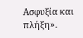Ασφυξία και πλήξη».